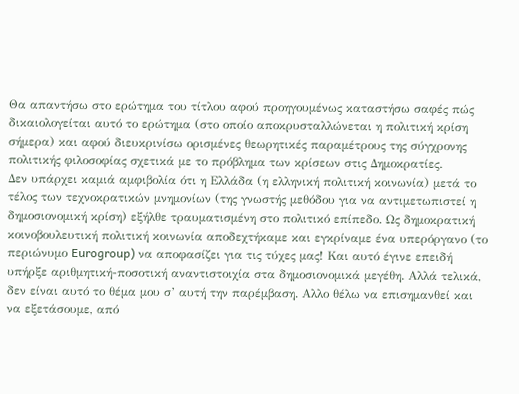Θα απαντήσω στο ερώτημα του τίτλου αφού προηγουμένως καταστήσω σαφές πώς δικαιολογείται αυτό το ερώτημα (στο οποίο αποκρυσταλλώνεται η πολιτική κρίση σήμερα) και αφού διευκρινίσω ορισμένες θεωρητικές παραμέτρους της σύγχρονης πολιτικής φιλοσοφίας σχετικά με το πρόβλημα των κρίσεων στις Δημοκρατίες.
Δεν υπάρχει καμιά αμφιβολία ότι η Ελλάδα (η ελληνική πολιτική κοινωνία) μετά το τέλος των τεχνοκρατικών μνημονίων (της γνωστής μεθόδου για να αντιμετωπιστεί η δημοσιονομική κρίση) εξήλθε τραυματισμένη στο πολιτικό επίπεδο. Ως δημοκρατική κοινοβουλευτική πολιτική κοινωνία αποδεχτήκαμε και εγκρίναμε ένα υπερόργανο (το περιώνυμο Eurogroup) να αποφασίζει για τις τύχες μας! Και αυτό έγινε επειδή υπήρξε αριθμητική-ποσοτική αναντιστοιχία στα δημοσιονομικά μεγέθη. Αλλά τελικά, δεν είναι αυτό το θέμα μου σ’ αυτή την παρέμβαση. Αλλο θέλω να επισημανθεί και να εξετάσουμε, από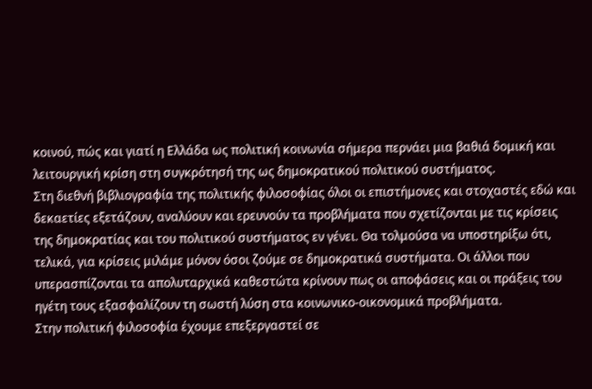κοινού, πώς και γιατί η Ελλάδα ως πολιτική κοινωνία σήμερα περνάει μια βαθιά δομική και λειτουργική κρίση στη συγκρότησή της ως δημοκρατικού πολιτικού συστήματος.
Στη διεθνή βιβλιογραφία της πολιτικής φιλοσοφίας όλοι οι επιστήμονες και στοχαστές εδώ και δεκαετίες εξετάζουν, αναλύουν και ερευνούν τα προβλήματα που σχετίζονται με τις κρίσεις της δημοκρατίας και του πολιτικού συστήματος εν γένει. Θα τολμούσα να υποστηρίξω ότι, τελικά, για κρίσεις μιλάμε μόνον όσοι ζούμε σε δημοκρατικά συστήματα. Οι άλλοι που υπερασπίζονται τα απολυταρχικά καθεστώτα κρίνουν πως οι αποφάσεις και οι πράξεις του ηγέτη τους εξασφαλίζουν τη σωστή λύση στα κοινωνικο-οικονομικά προβλήματα.
Στην πολιτική φιλοσοφία έχουμε επεξεργαστεί σε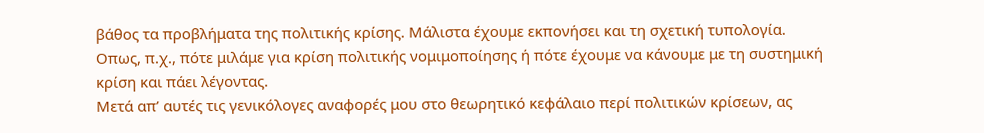βάθος τα προβλήματα της πολιτικής κρίσης. Μάλιστα έχουμε εκπονήσει και τη σχετική τυπολογία. Οπως, π.χ., πότε μιλάμε για κρίση πολιτικής νομιμοποίησης ή πότε έχουμε να κάνουμε με τη συστημική κρίση και πάει λέγοντας.
Μετά απ’ αυτές τις γενικόλογες αναφορές μου στο θεωρητικό κεφάλαιο περί πολιτικών κρίσεων, ας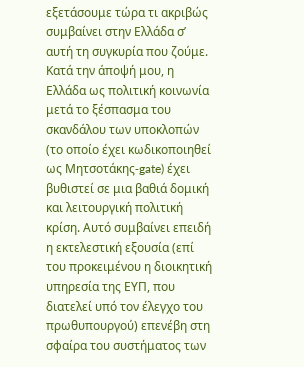εξετάσουμε τώρα τι ακριβώς συμβαίνει στην Ελλάδα σ’ αυτή τη συγκυρία που ζούμε. Κατά την άποψή μου, η Ελλάδα ως πολιτική κοινωνία μετά το ξέσπασμα του σκανδάλου των υποκλοπών (το οποίο έχει κωδικοποιηθεί ως Μητσοτάκης-gate) έχει βυθιστεί σε μια βαθιά δομική και λειτουργική πολιτική κρίση. Αυτό συμβαίνει επειδή η εκτελεστική εξουσία (επί του προκειμένου η διοικητική υπηρεσία της ΕΥΠ, που διατελεί υπό τον έλεγχο του πρωθυπουργού) επενέβη στη σφαίρα του συστήματος των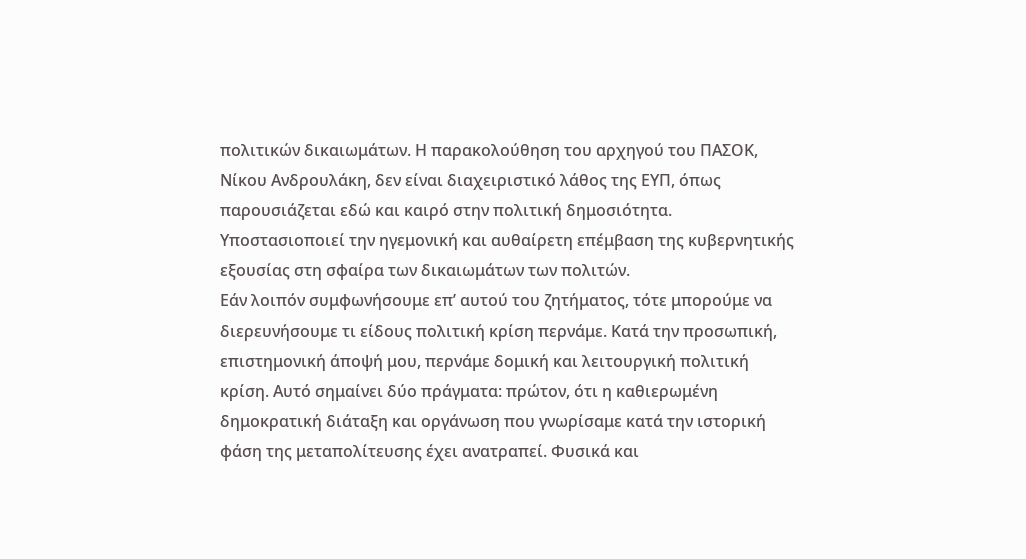πολιτικών δικαιωμάτων. Η παρακολούθηση του αρχηγού του ΠΑΣΟΚ, Νίκου Ανδρουλάκη, δεν είναι διαχειριστικό λάθος της ΕΥΠ, όπως παρουσιάζεται εδώ και καιρό στην πολιτική δημοσιότητα. Υποστασιοποιεί την ηγεμονική και αυθαίρετη επέμβαση της κυβερνητικής εξουσίας στη σφαίρα των δικαιωμάτων των πολιτών.
Εάν λοιπόν συμφωνήσουμε επ’ αυτού του ζητήματος, τότε μπορούμε να διερευνήσουμε τι είδους πολιτική κρίση περνάμε. Κατά την προσωπική, επιστημονική άποψή μου, περνάμε δομική και λειτουργική πολιτική κρίση. Αυτό σημαίνει δύο πράγματα: πρώτον, ότι η καθιερωμένη δημοκρατική διάταξη και οργάνωση που γνωρίσαμε κατά την ιστορική φάση της μεταπολίτευσης έχει ανατραπεί. Φυσικά και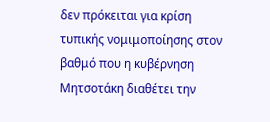δεν πρόκειται για κρίση τυπικής νομιμοποίησης στον βαθμό που η κυβέρνηση Μητσοτάκη διαθέτει την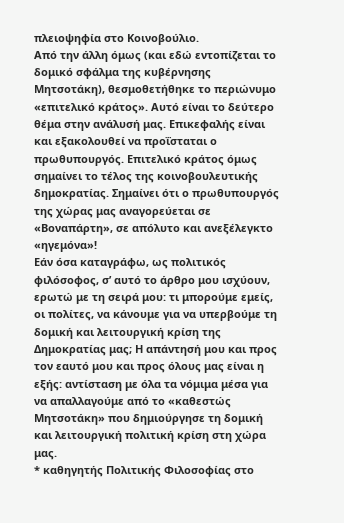πλειοψηφία στο Κοινοβούλιο.
Από την άλλη όμως (και εδώ εντοπίζεται το δομικό σφάλμα της κυβέρνησης Μητσοτάκη), θεσμοθετήθηκε το περιώνυμο «επιτελικό κράτος». Αυτό είναι το δεύτερο θέμα στην ανάλυσή μας. Επικεφαλής είναι και εξακολουθεί να προΐσταται ο πρωθυπουργός. Επιτελικό κράτος όμως σημαίνει το τέλος της κοινοβουλευτικής δημοκρατίας. Σημαίνει ότι ο πρωθυπουργός της χώρας μας αναγορεύεται σε «Βοναπάρτη», σε απόλυτο και ανεξέλεγκτο «ηγεμόνα»!
Εάν όσα καταγράφω, ως πολιτικός φιλόσοφος, σ’ αυτό το άρθρο μου ισχύουν, ερωτώ με τη σειρά μου: τι μπορούμε εμείς, οι πολίτες, να κάνουμε για να υπερβούμε τη δομική και λειτουργική κρίση της Δημοκρατίας μας; Η απάντησή μου και προς τον εαυτό μου και προς όλους μας είναι η εξής: αντίσταση με όλα τα νόμιμα μέσα για να απαλλαγούμε από το «καθεστώς Μητσοτάκη» που δημιούργησε τη δομική και λειτουργική πολιτική κρίση στη χώρα μας.
* καθηγητής Πολιτικής Φιλοσοφίας στο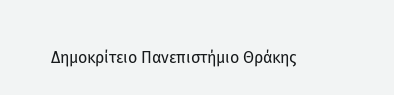Δημοκρίτειο Πανεπιστήμιο Θράκης